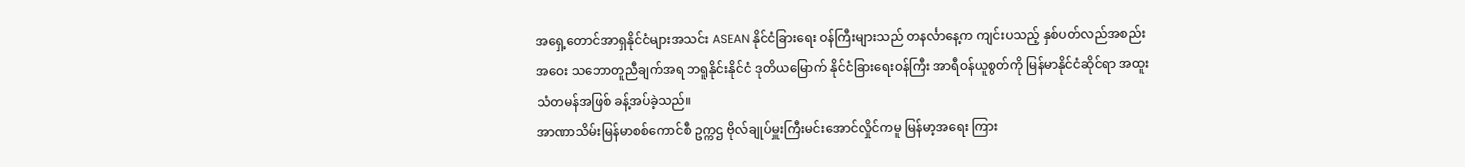အရှေ့တောင်အာရှနိုင်ငံများအသင်း ASEAN နိုင်ငံခြားရေး ဝန်ကြီးများသည် တနင်္လာနေ့က ကျင်းပသည့် နှစ်ပတ်လည်အစည်းအဝေး သဘောတူညီချက်အရ ဘရူနိုင်းနိုင်ငံ ဒုတိယမြောက် နိုင်ငံခြားရေးဝန်ကြီး အာရီဝန်ယူစွတ်ကို မြန်မာနိုင်ငံဆိုင်ရာ အထူးသံတမန်အဖြစ် ခန့်အပ်ခဲ့သည်။
အာဏာသိမ်းမြန်မာစစ်ကောင်စီ ဥက္ကဌ ဗိုလ်ချုပ်မှူးကြီးမင်းအောင်လှိုင်ကမူ မြန်မာ့အရေး ကြား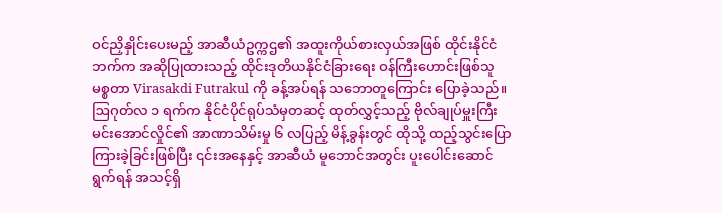ဝင်ညှိနှိုင်းပေးမည့် အာဆီယံဥက္ကဌ၏ အထူးကိုယ်စားလှယ်အဖြစ် ထိုင်းနိုင်ငံဘက်က အဆိုပြုထားသည့် ထိုင်းဒုတိယနိုင်ငံခြားရေး ဝန်ကြီးဟောင်းဖြစ်သူ မစ္စတာ Virasakdi Futrakul ကို ခန့်အပ်ရန် သဘောတူကြောင်း ပြောခဲ့သည်။
ဩဂုတ်လ ၁ ရက်က နိုင်ငံပိုင်ရုပ်သံမှတဆင့် ထုတ်လွှင့်သည့် ဗိုလ်ချုပ်မှူးကြီးမင်းအောင်လှိုင်၏ အာဏာသိမ်းမှု ၆ လပြည့် မိန့်ခွန်းတွင် ထိုသို့ ထည့်သွင်းပြောကြားခဲ့ခြင်းဖြစ်ပြီး ၎င်းအနေနှင့် အာဆီယံ မူဘောင်အတွင်း ပူးပေါင်းဆောင်ရွက်ရန် အသင့်ရှိ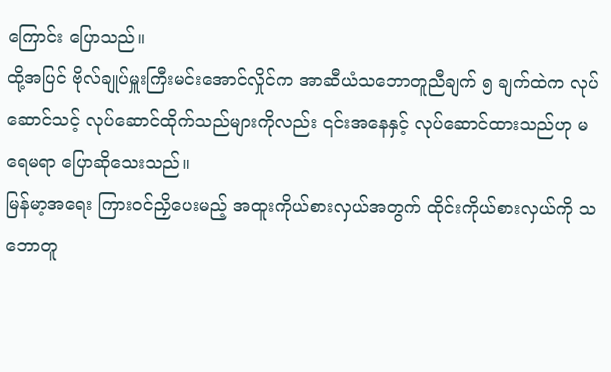ကြောင်း ပြောသည်။
ထို့အပြင် ဗိုလ်ချုပ်မှူးကြီးမင်းအောင်လှိုင်က အာဆီယံသဘောတူညီချက် ၅ ချက်ထဲက လုပ်ဆောင်သင့် လုပ်ဆောင်ထိုက်သည်များကိုလည်း ၎င်းအနေနှင့် လုပ်ဆောင်ထားသည်ဟု မရေမရာ ပြောဆိုသေးသည်။
မြန်မာ့အရေး ကြားဝင်ညှိပေးမည့် အထူးကိုယ်စားလှယ်အတွက် ထိုင်းကိုယ်စားလှယ်ကို သဘောတူ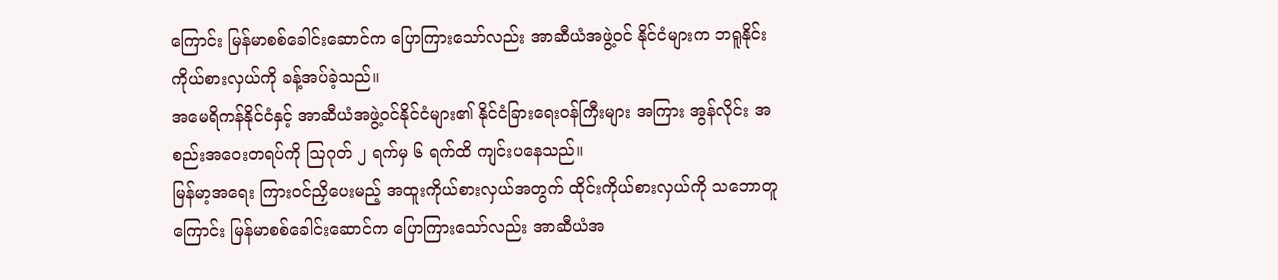ကြောင်း မြန်မာစစ်ခေါင်းဆောင်က ပြောကြားသော်လည်း အာဆီယံအဖွဲ့ဝင် နိုင်ငံများက ဘရူနိုင်း ကိုယ်စားလှယ်ကို ခန့်အပ်ခဲ့သည်။
အမေရိကန်နိုင်ငံနှင့် အာဆီယံအဖွဲ့ဝင်နိုင်ငံများ၏ နိုင်ငံခြားရေးဝန်ကြီးများ အကြား အွန်လိုင်း အစည်းအဝေးတရပ်ကို ဩဂုတ် ၂ ရက်မှ ၆ ရက်ထိ ကျင်းပနေသည်။
မြန်မာ့အရေး ကြားဝင်ညှိပေးမည့် အထူးကိုယ်စားလှယ်အတွက် ထိုင်းကိုယ်စားလှယ်ကို သဘောတူကြောင်း မြန်မာစစ်ခေါင်းဆောင်က ပြောကြားသော်လည်း အာဆီယံအ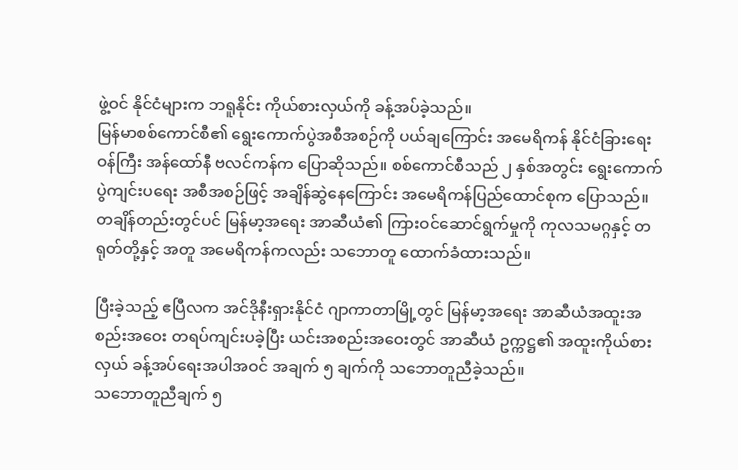ဖွဲ့ဝင် နိုင်ငံများက ဘရူနိုင်း ကိုယ်စားလှယ်ကို ခန့်အပ်ခဲ့သည်။
မြန်မာစစ်ကောင်စီ၏ ရွေးကောက်ပွဲအစီအစဉ်ကို ပယ်ချကြောင်း အမေရိကန် နိုင်ငံခြားရေးဝန်ကြီး အန်ထော်နီ ဗလင်ကန်က ပြောဆိုသည်။ စစ်ကောင်စီသည် ၂ နှစ်အတွင်း ရွေးကောက်ပွဲကျင်းပရေး အစီအစဉ်ဖြင့် အချိန်ဆွဲနေကြောင်း အမေရိကန်ပြည်ထောင်စုက ပြောသည်။
တချိန်တည်းတွင်ပင် မြန်မာ့အရေး အာဆီယံ၏ ကြားဝင်ဆောင်ရွက်မှုကို ကုလသမဂ္ဂနှင့် တရုတ်တို့နှင့် အတူ အမေရိကန်ကလည်း သဘောတူ ထောက်ခံထားသည်။

ပြီးခဲ့သည့် ဧပြီလက အင်ဒိုနီးရှားနိုင်ငံ ဂျာကာတာမြို့တွင် မြန်မာ့အရေး အာဆီယံအထူးအစည်းအဝေး တရပ်ကျင်းပခဲ့ပြီး ယင်းအစည်းအဝေးတွင် အာဆီယံ ဥက္ကဋ္ဌ၏ အထူးကိုယ်စားလှယ် ခန့်အပ်ရေးအပါအဝင် အချက် ၅ ချက်ကို သဘောတူညီခဲ့သည်။
သဘောတူညီချက် ၅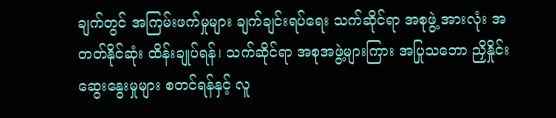ချက်တွင် အကြမ်းဖက်မှုများ ချက်ချင်းရပ်ရေး သက်ဆိုင်ရာ အစုဖွဲ့ အားလုံး အတတ်နိုင်ဆုံး ထိန်းချုပ်ရန်၊ သက်ဆိုင်ရာ အစုအဖွဲ့များကြား အပြုသဘော ညှိနှိုင်းဆွေးနွေးမှုများ စတင်ရန်နှင့် လူ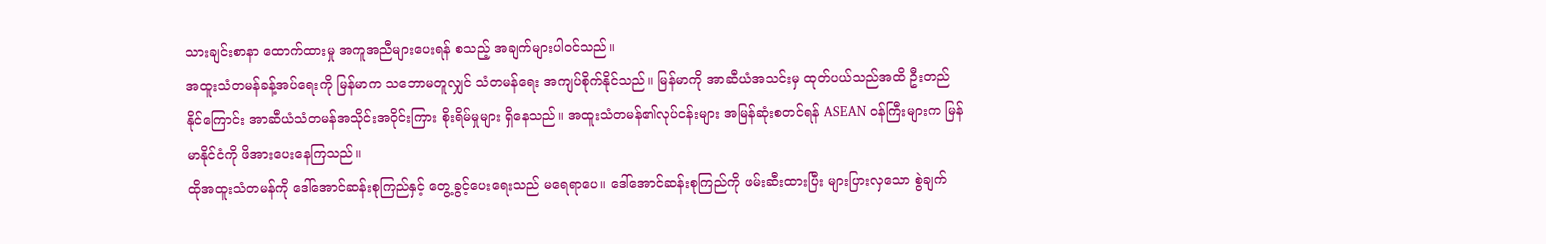သားချင်းစာနာ ထောက်ထားမှု အကူအညီများပေးရန် စသည့် အချက်များပါဝင်သည်။
အထူးသံတမန်ခန့်အပ်ရေးကို မြန်မာက သဘောမတူလျှင် သံတမန်ရေး အကျပ်စိုက်နိုင်သည်။ မြန်မာကို အာဆီယံအသင်းမှ ထုတ်ပယ်သည်အထိ ဦးတည်နိုင်ကြောင်း အာဆီယံသံတမန်အသိုင်းအဝိုင်းကြား စိုးရိမ်မှုများ ရှိနေသည်။ အထူးသံတမန်၏လုပ်ငန်းများ အမြန်ဆုံးစတင်ရန် ASEAN ဝန်ကြီးများက မြန်မာနိုင်ငံကို ဖိအားပေးနေကြသည်။
ထိုအထူးသံတမန်ကို ဒေါ်အောင်ဆန်းစုကြည်နှင့် တွေ့ခွင့်ပေးရေးသည် မရေရာပေ။ ဒေါ်အောင်ဆန်းစုကြည်ကို ဖမ်းဆီးထားပြီး များပြားလှသော စွဲချက်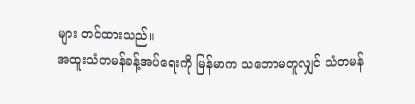များ တင်ထားသည်။
အထူးသံတမန်ခန့်အပ်ရေးကို မြန်မာက သဘောမတူလျှင် သံတမန်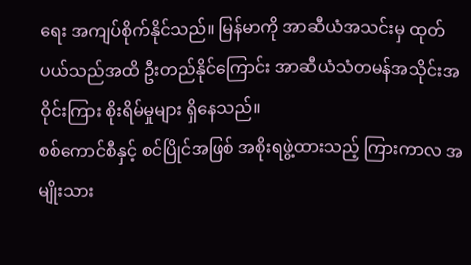ရေး အကျပ်စိုက်နိုင်သည်။ မြန်မာကို အာဆီယံအသင်းမှ ထုတ်ပယ်သည်အထိ ဦးတည်နိုင်ကြောင်း အာဆီယံသံတမန်အသိုင်းအဝိုင်းကြား စိုးရိမ်မှုများ ရှိနေသည်။
စစ်ကောင်စီနှင့် စင်ပြိုင်အဖြစ် အစိုးရဖွဲ့ထားသည့် ကြားကာလ အမျိုးသား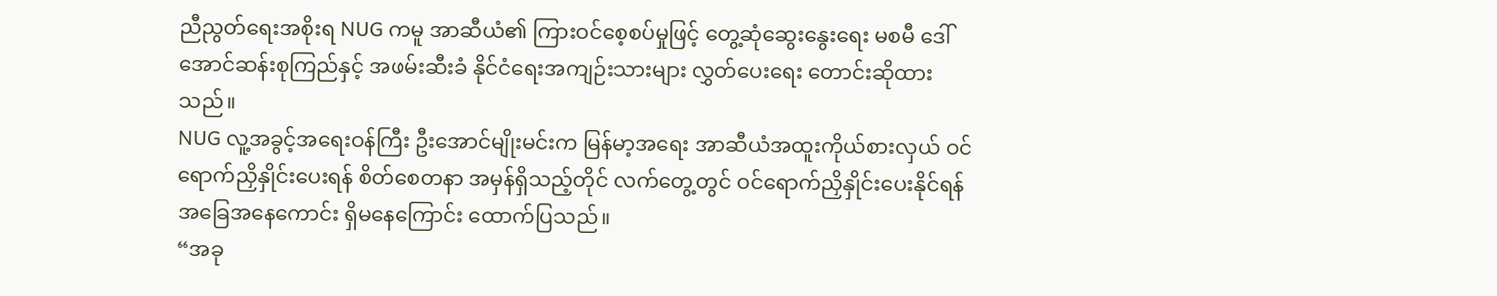ညီညွတ်ရေးအစိုးရ NUG ကမူ အာဆီယံ၏ ကြားဝင်စေ့စပ်မှုဖြင့် တွေ့ဆုံဆွေးနွေးရေး မစမီ ဒေါ်အောင်ဆန်းစုကြည်နှင့် အဖမ်းဆီးခံ နိုင်ငံရေးအကျဉ်းသားများ လွှတ်ပေးရေး တောင်းဆိုထားသည်။
NUG လူ့အခွင့်အရေးဝန်ကြီး ဦးအောင်မျိုးမင်းက မြန်မာ့အရေး အာဆီယံအထူးကိုယ်စားလှယ် ဝင်ရောက်ညှိနှိုင်းပေးရန် စိတ်စေတနာ အမှန်ရှိသည့်တိုင် လက်တွေ့တွင် ဝင်ရောက်ညှိနှိုင်းပေးနိုင်ရန် အခြေအနေကောင်း ရှိမနေကြောင်း ထောက်ပြသည်။
“အခု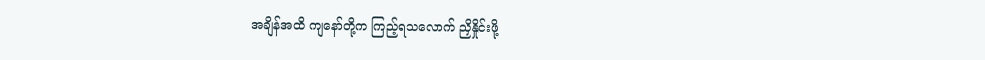အချိန်အထိ ကျနော်တို့က ကြည့်ရသလောက် ညှိနှိုင်းဖို့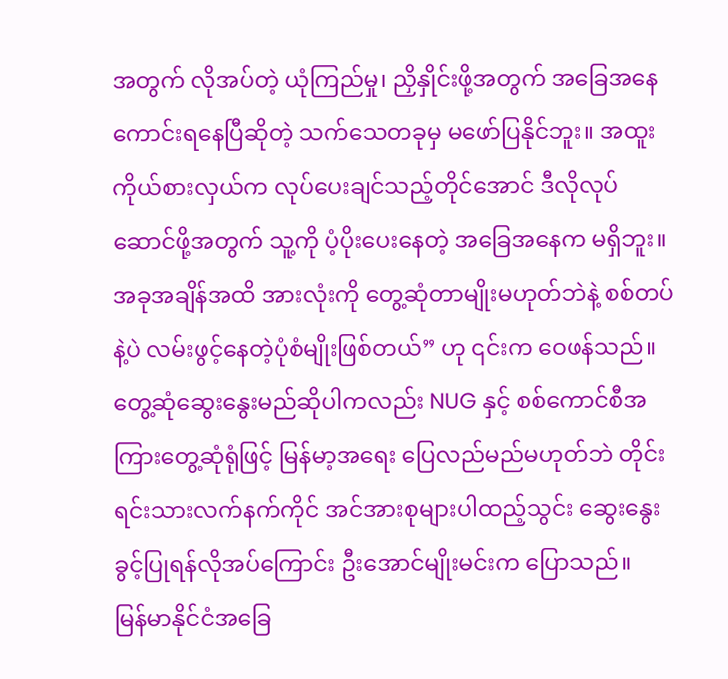အတွက် လိုအပ်တဲ့ ယုံကြည်မှု၊ ညှိနှိုင်းဖို့အတွက် အခြေအနေကောင်းရနေပြီဆိုတဲ့ သက်သေတခုမှ မဖော်ပြနိုင်ဘူး။ အထူးကိုယ်စားလှယ်က လုပ်ပေးချင်သည့်တိုင်အောင် ဒီလိုလုပ်ဆောင်ဖို့အတွက် သူ့ကို ပံ့ပိုးပေးနေတဲ့ အခြေအနေက မရှိဘူး။ အခုအချိန်အထိ အားလုံးကို တွေ့ဆုံတာမျိုးမဟုတ်ဘဲနဲ့ စစ်တပ်နဲ့ပဲ လမ်းဖွင့်နေတဲ့ပုံစံမျိုးဖြစ်တယ်” ဟု ၎င်းက ဝေဖန်သည်။
တွေ့ဆုံဆွေးနွေးမည်ဆိုပါကလည်း NUG နှင့် စစ်ကောင်စီအကြားတွေ့ဆုံရုံဖြင့် မြန်မာ့အရေး ပြေလည်မည်မဟုတ်ဘဲ တိုင်းရင်းသားလက်နက်ကိုင် အင်အားစုများပါထည့်သွင်း ဆွေးနွေးခွင့်ပြုရန်လိုအပ်ကြောင်း ဦးအောင်မျိုးမင်းက ပြောသည်။
မြန်မာနိုင်ငံအခြေ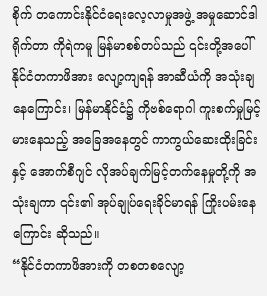စိုက် တကောင်းနိုင်ငံရေးလေ့လာမှုအဖွဲ့ အမှုဆောင်ဒါရိုက်တာ ကိုရဲကမူ မြန်မာစစ်တပ်သည် ၎င်းတို့အပေါ် နိုင်ငံတကာဖိအား လျော့ကျရန် အာဆီယံကို အသုံးချနေကြောင်း၊ မြန်မာနိုင်ငံ၌ ကိုဗစ်ရောဂါ ကူးစက်မှုမြင့်မားနေသည့် အခြေအနေတွင် ကာကွယ်ဆေးထိုးခြင်းနှင့် အောက်စီဂျင် လိုအပ်ချက်မြင့်တက်နေမှုတို့ကို အသုံးချကာ ၎င်း၏ အုပ်ချုပ်ရေးခိုင်မာရန် ကြိုးပမ်းနေကြောင်း ဆိုသည်။
“နိုင်ငံတကာဖိအားကို တစတစလျော့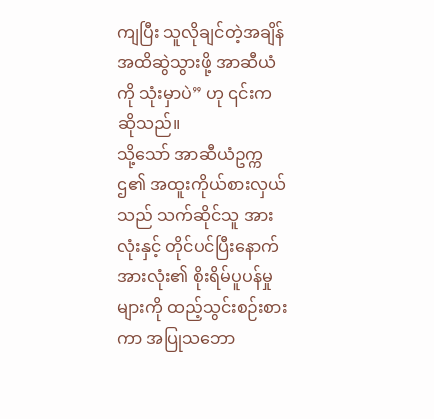ကျပြီး သူလိုချင်တဲ့အချိန်အထိဆွဲသွားဖို့ အာဆီယံကို သုံးမှာပဲ” ဟု ၎င်းက ဆိုသည်။
သို့သော် အာဆီယံဥက္ကဌ၏ အထူးကိုယ်စားလှယ်သည် သက်ဆိုင်သူ အားလုံးနှင့် တိုင်ပင်ပြီးနောက် အားလုံး၏ စိုးရိမ်ပူပန်မှုများကို ထည့်သွင်းစဉ်းစားကာ အပြုသဘော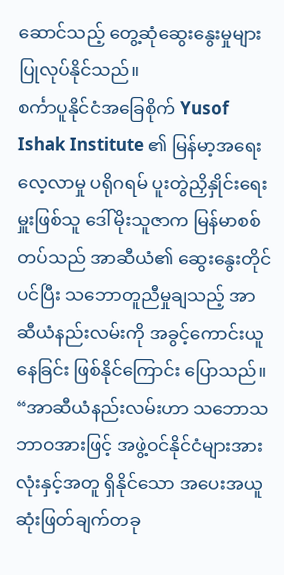ဆောင်သည့် တွေ့ဆုံဆွေးနွေးမှုများ ပြုလုပ်နိုင်သည်။
စင်္ကာပူနိုင်ငံအခြေစိုက် Yusof Ishak Institute ၏ မြန်မာ့အရေးလေ့လာမှု ပရိုဂရမ် ပူးတွဲညှိနှိုင်းရေးမှူးဖြစ်သူ ဒေါ်မိုးသူဇာက မြန်မာစစ်တပ်သည် အာဆီယံ၏ ဆွေးနွေးတိုင်ပင်ပြီး သဘောတူညီမှုချသည့် အာဆီယံနည်းလမ်းကို အခွင့်ကောင်းယူ နေခြင်း ဖြစ်နိုင်ကြောင်း ပြောသည်။
“အာဆီယံနည်းလမ်းဟာ သဘောသဘာဝအားဖြင့် အဖွဲ့ဝင်နိုင်ငံများအားလုံးနှင့်အတူ ရှိနိုင်သော အပေးအယူ ဆုံးဖြတ်ချက်တခု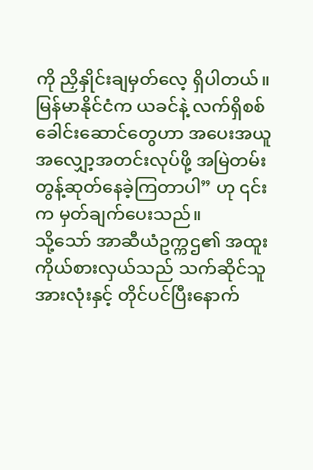ကို ညှိနှိုင်းချမှတ်လေ့ ရှိပါတယ်။ မြန်မာနိုင်ငံက ယခင်နဲ့ လက်ရှိစစ်ခေါင်းဆောင်တွေဟာ အပေးအယူ အလျှော့အတင်းလုပ်ဖို့ အမြဲတမ်းတွန့်ဆုတ်နေခဲ့ကြတာပါ” ဟု ၎င်းက မှတ်ချက်ပေးသည်။
သို့သော် အာဆီယံဥက္ကဌ၏ အထူးကိုယ်စားလှယ်သည် သက်ဆိုင်သူ အားလုံးနှင့် တိုင်ပင်ပြီးနောက်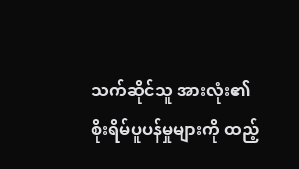သက်ဆိုင်သူ အားလုံး၏ စိုးရိမ်ပူပန်မှုများကို ထည့်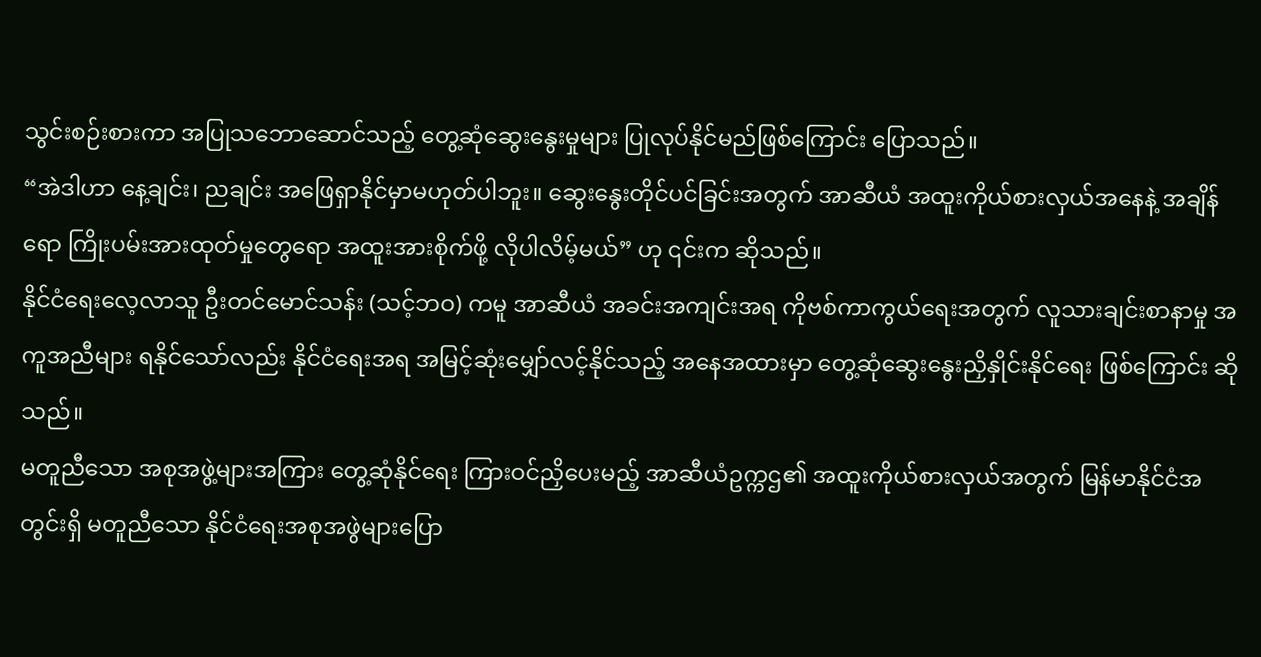သွင်းစဉ်းစားကာ အပြုသဘောဆောင်သည့် တွေ့ဆုံဆွေးနွေးမှုများ ပြုလုပ်နိုင်မည်ဖြစ်ကြောင်း ပြောသည်။
“အဲဒါဟာ နေ့ချင်း၊ ညချင်း အဖြေရှာနိုင်မှာမဟုတ်ပါဘူး။ ဆွေးနွေးတိုင်ပင်ခြင်းအတွက် အာဆီယံ အထူးကိုယ်စားလှယ်အနေနဲ့ အချိန်ရော ကြိုးပမ်းအားထုတ်မှုတွေရော အထူးအားစိုက်ဖို့ လိုပါလိမ့်မယ်” ဟု ၎င်းက ဆိုသည်။
နိုင်ငံရေးလေ့လာသူ ဦးတင်မောင်သန်း (သင့်ဘဝ) ကမူ အာဆီယံ အခင်းအကျင်းအရ ကိုဗစ်ကာကွယ်ရေးအတွက် လူသားချင်းစာနာမှု အကူအညီများ ရနိုင်သော်လည်း နိုင်ငံရေးအရ အမြင့်ဆုံးမျှော်လင့်နိုင်သည့် အနေအထားမှာ တွေ့ဆုံဆွေးနွေးညှိနှိုင်းနိုင်ရေး ဖြစ်ကြောင်း ဆိုသည်။
မတူညီသော အစုအဖွဲ့များအကြား တွေ့ဆုံနိုင်ရေး ကြားဝင်ညှိပေးမည့် အာဆီယံဥက္ကဌ၏ အထူးကိုယ်စားလှယ်အတွက် မြန်မာနိုင်ငံအတွင်းရှိ မတူညီသော နိုင်ငံရေးအစုအဖွဲများပြော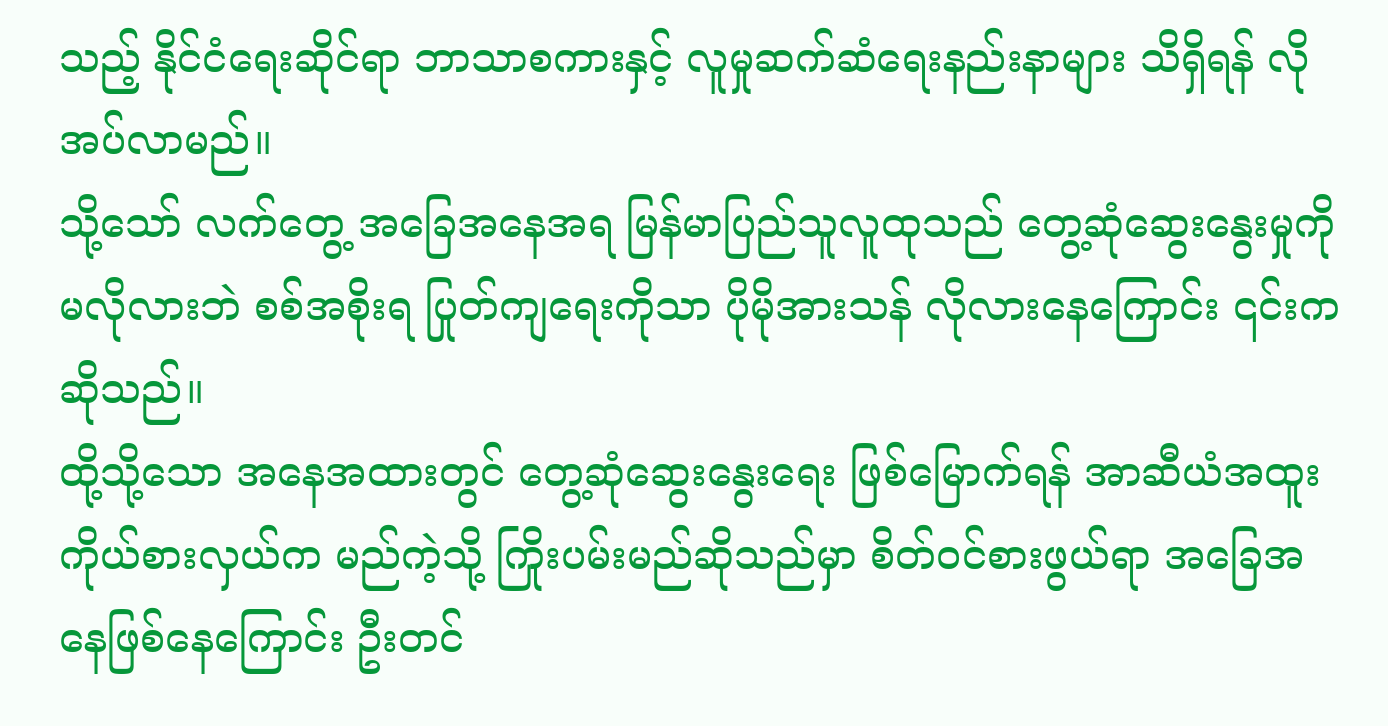သည့် နိုင်ငံရေးဆိုင်ရာ ဘာသာစကားနှင့် လူမှုဆက်ဆံရေးနည်းနာများ သိရှိရန် လိုအပ်လာမည်။
သို့သော် လက်တွေ့ အခြေအနေအရ မြန်မာပြည်သူလူထုသည် တွေ့ဆုံဆွေးနွေးမှုကို မလိုလားဘဲ စစ်အစိုးရ ပြုတ်ကျရေးကိုသာ ပိုမိုအားသန် လိုလားနေကြောင်း ၎င်းက ဆိုသည်။
ထို့သို့သော အနေအထားတွင် တွေ့ဆုံဆွေးနွေးရေး ဖြစ်မြောက်ရန် အာဆီယံအထူးကိုယ်စားလှယ်က မည်ကဲ့သို့ ကြိုးပမ်းမည်ဆိုသည်မှာ စိတ်ဝင်စားဖွယ်ရာ အခြေအနေဖြစ်နေကြောင်း ဦးတင်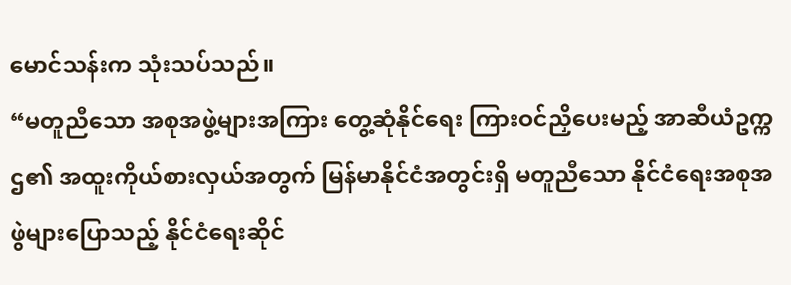မောင်သန်းက သုံးသပ်သည်။
“မတူညီသော အစုအဖွဲ့များအကြား တွေ့ဆုံနိုင်ရေး ကြားဝင်ညှိပေးမည့် အာဆီယံဥက္ကဌ၏ အထူးကိုယ်စားလှယ်အတွက် မြန်မာနိုင်ငံအတွင်းရှိ မတူညီသော နိုင်ငံရေးအစုအဖွဲများပြောသည့် နိုင်ငံရေးဆိုင်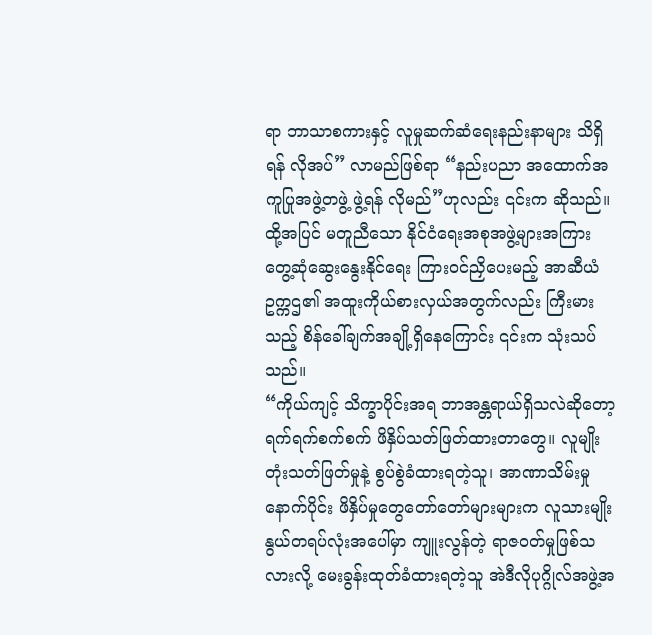ရာ ဘာသာစကားနှင့် လူမှုဆက်ဆံရေးနည်းနာများ သိရှိရန် လိုအပ်” လာမည်ဖြစ်ရာ “နည်းပညာ အထောက်အကူပြုအဖွဲ့တဖွဲ့ ဖွဲ့ရန် လိုမည်”ဟုလည်း ၎င်းက ဆိုသည်။
ထို့အပြင် မတူညီသော နိုင်ငံရေးအစုအဖွဲ့များအကြား တွေ့ဆုံဆွေးနွေးနိုင်ရေး ကြားဝင်ညှိပေးမည့် အာဆီယံ ဥက္ကဌ၏ အထူးကိုယ်စားလှယ်အတွက်လည်း ကြီးမားသည့် စိန်ခေါ်ချက်အချို့ရှိနေကြောင်း ၎င်းက သုံးသပ်သည်။
“ကိုယ်ကျင့် သိက္ခာပိုင်းအရ ဘာအန္တရာယ်ရှိသလဲဆိုတော့ ရက်ရက်စက်စက် ဖိနှိပ်သတ်ဖြတ်ထားတာတွေ။ လူမျိုးတုံးသတ်ဖြတ်မှုနဲ့ စွပ်စွဲခံထားရတဲ့သူ၊ အာဏာသိမ်းမှုနောက်ပိုင်း ဖိနှိပ်မှုတွေတော်တော်များများက လူသားမျိုးနွယ်တရပ်လုံးအပေါ်မှာ ကျူးလွန်တဲ့ ရာဇဝတ်မှုဖြစ်သလားလို့ မေးခွန်းထုတ်ခံထားရတဲ့သူ အဲဒီလိုပုဂ္ဂိုလ်အဖွဲ့အ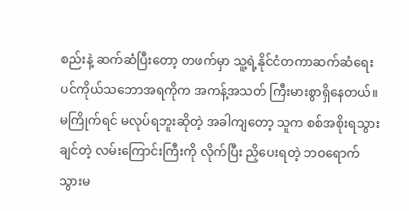စည်းနဲ့ ဆက်ဆံပြီးတော့ တဖက်မှာ သူ့ရဲ့နိုင်ငံတကာဆက်ဆံရေး ပင်ကိုယ်သဘောအရကိုက အကန့်အသတ် ကြီးမားစွာရှိနေတယ်။ မကြိုက်ရင် မလုပ်ရဘူးဆိုတဲ့ အခါကျတော့ သူက စစ်အစိုးရသွားချင်တဲ့ လမ်းကြောင်းကြီးကို လိုက်ပြီး ညှိပေးရတဲ့ ဘဝရောက်သွားမ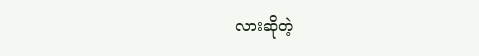လားဆိုတဲ့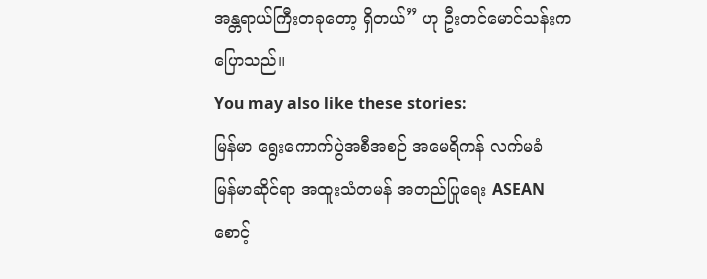အန္တရာယ်ကြီးတခုတော့ ရှိတယ်” ဟု ဦးတင်မောင်သန်းက ပြောသည်။
You may also like these stories:
မြန်မာ ရွေးကောက်ပွဲအစီအစဉ် အမေရိကန် လက်မခံ
မြန်မာဆိုင်ရာ အထူးသံတမန် အတည်ပြုရေး ASEAN စောင့်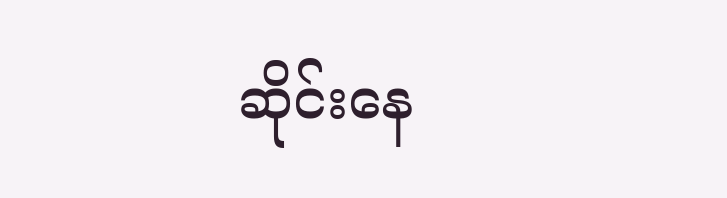ဆိုင်းနေ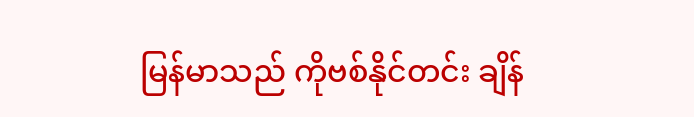မြန်မာသည် ကိုဗစ်နိုင်တင်း ချိန်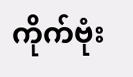ကိုက်ဗုံး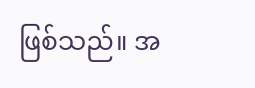ဖြစ်သည်။ အ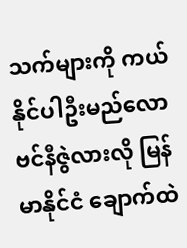သက်များကို ကယ်နိုင်ပါဦးမည်လော
ဗင်နီဇွဲလားလို မြန်မာနိုင်ငံ ချောက်ထဲ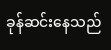ခုန်ဆင်းနေသည်